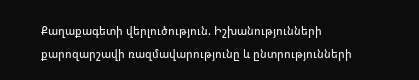Քաղաքագետի վերլուծություն. Իշխանությունների քարոզարշավի ռազմավարությունը և ընտրությունների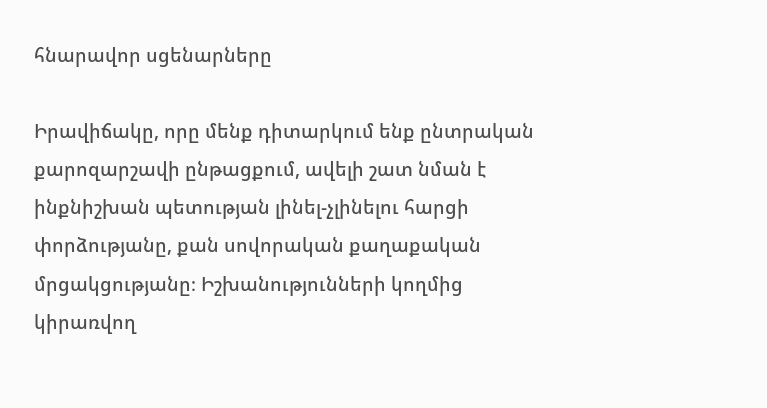հնարավոր սցենարները

Իրավիճակը, որը մենք դիտարկում ենք ընտրական քարոզարշավի ընթացքում, ավելի շատ նման է ինքնիշխան պետության լինել-չլինելու հարցի փորձությանը, քան սովորական քաղաքական մրցակցությանը։ Իշխանությունների կողմից կիրառվող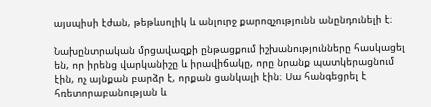այսպիսի էժան, թեթևսոլիկ և անլուրջ քարոզչությունն անընդունելի է։

Նախընտրական մրցավազքի ընթացքում իշխանությունները հասկացել են, որ իրենց վարկանիշը և իրավիճակը, որը նրանք պատկերացնում էին, ոչ այնքան բարձր է, որքան ցանկալի էին։ Սա հանգեցրել է հռետորաբանության և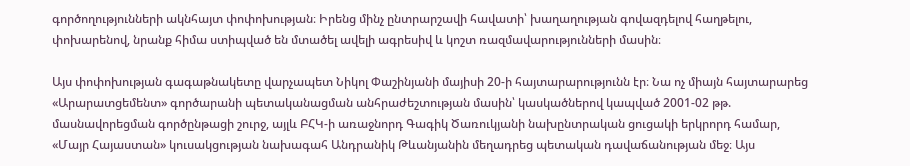գործողությունների ակնհայտ փոփոխության։ Իրենց մինչ ընտրարշավի հավատի՝ խաղաղության գովազդելով հաղթելու, փոխարենով, նրանք հիմա ստիպված են մտածել ավելի ագրեսիվ և կոշտ ռազմավարությունների մասին։

Այս փոփոխության գագաթնակետը վարչապետ Նիկոլ Փաշինյանի մայիսի 20-ի հայտարարությունն էր։ Նա ոչ միայն հայտարարեց «Արարատցեմենտ» գործարանի պետականացման անհրաժեշտության մասին՝ կասկածներով կապված 2001-02 թթ. մասնավորեցման գործընթացի շուրջ, այլև ԲՀԿ-ի առաջնորդ Գագիկ Ծառուկյանի նախընտրական ցուցակի երկրորդ համար, «Մայր Հայաստան» կուսակցության նախագահ Անդրանիկ Թևանյանին մեղադրեց պետական դավաճանության մեջ։ Այս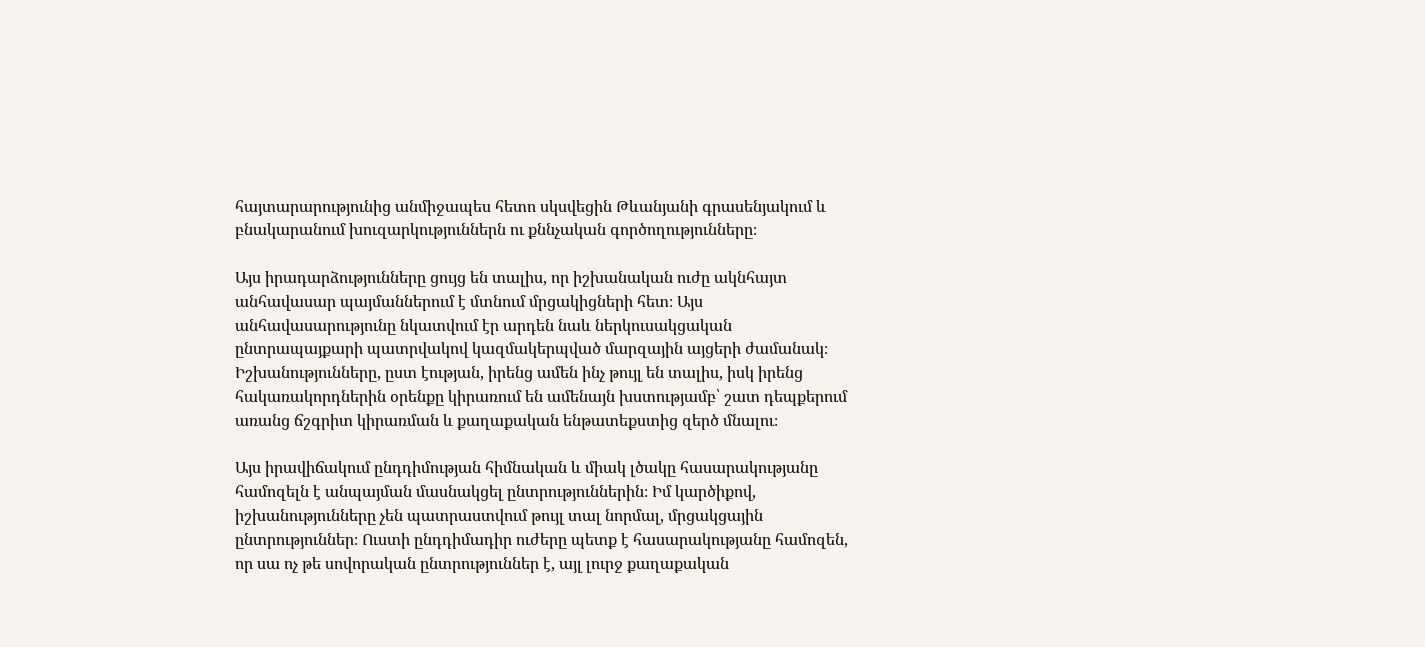հայտարարությունից անմիջապես հետո սկսվեցին Թևանյանի գրասենյակում և բնակարանում խուզարկություններն ու քննչական գործողությունները։

Այս իրադարձությունները ցույց են տալիս, որ իշխանական ուժը ակնհայտ անհավասար պայմաններում է մտնում մրցակիցների հետ։ Այս անհավասարությունը նկատվում էր արդեն նաև ներկուսակցական ընտրապայքարի պատրվակով կազմակերպված մարզային այցերի ժամանակ։ Իշխանությունները, ըստ էության, իրենց ամեն ինչ թույլ են տալիս, իսկ իրենց հակառակորդներին օրենքը կիրառում են ամենայն խստությամբ՝ շատ դեպքերում առանց ճշգրիտ կիրառման և քաղաքական ենթատեքստից զերծ մնալու։

Այս իրավիճակում ընդդիմության հիմնական և միակ լծակը հասարակությանը համոզելն է անպայման մասնակցել ընտրություններին։ Իմ կարծիքով, իշխանությունները չեն պատրաստվում թույլ տալ նորմալ, մրցակցային ընտրություններ։ Ուստի ընդդիմադիր ուժերը պետք է հասարակությանը համոզեն, որ սա ոչ թե սովորական ընտրություններ է, այլ լուրջ քաղաքական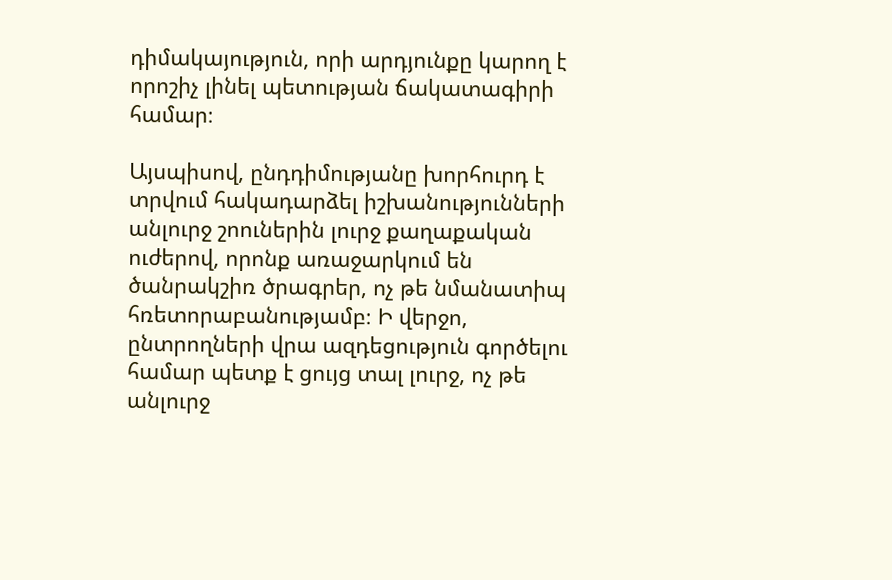դիմակայություն, որի արդյունքը կարող է որոշիչ լինել պետության ճակատագիրի համար։

Այսպիսով, ընդդիմությանը խորհուրդ է տրվում հակադարձել իշխանությունների անլուրջ շոուներին լուրջ քաղաքական ուժերով, որոնք առաջարկում են ծանրակշիռ ծրագրեր, ոչ թե նմանատիպ հռետորաբանությամբ։ Ի վերջո, ընտրողների վրա ազդեցություն գործելու համար պետք է ցույց տալ լուրջ, ոչ թե անլուրջ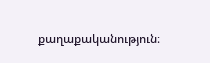քաղաքականություն։